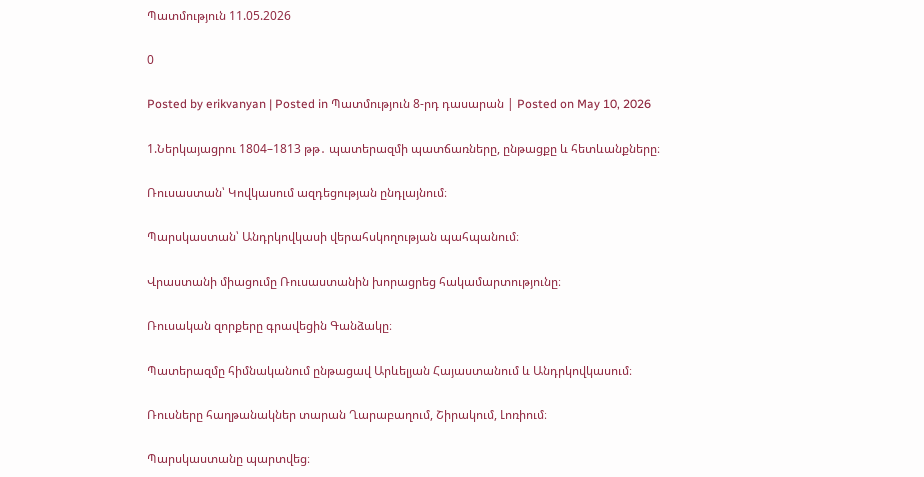Պատմություն 11.05.2026

0

Posted by erikvanyan | Posted in Պատմություն 8-րդ դասարան | Posted on May 10, 2026

1.Ներկայացրու 1804–1813 թթ․ պատերազմի պատճառները, ընթացքը և հետևանքները։

Ռուսաստան՝ Կովկասում ազդեցության ընդլայնում։

Պարսկաստան՝ Անդրկովկասի վերահսկողության պահպանում։

Վրաստանի միացումը Ռուսաստանին խորացրեց հակամարտությունը։

Ռուսական զորքերը գրավեցին Գանձակը։

Պատերազմը հիմնականում ընթացավ Արևելյան Հայաստանում և Անդրկովկասում։

Ռուսները հաղթանակներ տարան Ղարաբաղում, Շիրակում, Լոռիում։

Պարսկաստանը պարտվեց։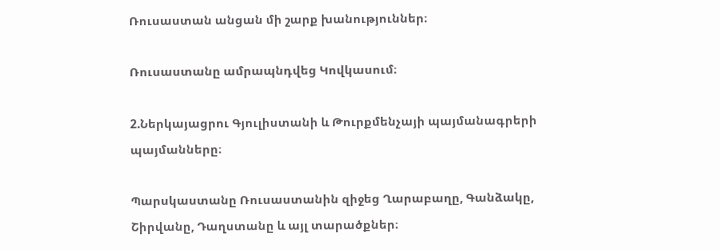Ռուսաստան անցան մի շարք խանություններ։

Ռուսաստանը ամրապնդվեց Կովկասում։

2.Ներկայացրու Գյուլիստանի և Թուրքմենչայի պայմանագրերի պայմանները։

Պարսկաստանը Ռուսաստանին զիջեց Ղարաբաղը, Գանձակը, Շիրվանը, Դաղստանը և այլ տարածքներ։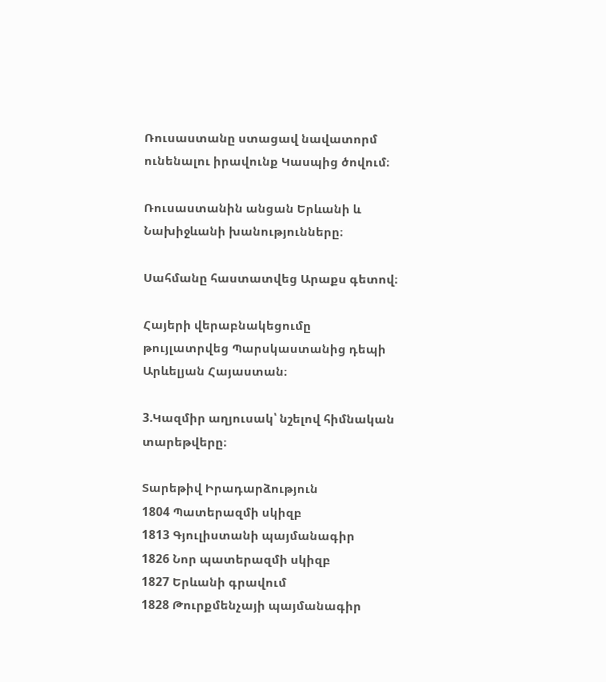Ռուսաստանը ստացավ նավատորմ ունենալու իրավունք Կասպից ծովում։

Ռուսաստանին անցան Երևանի և Նախիջևանի խանությունները։

Սահմանը հաստատվեց Արաքս գետով։

Հայերի վերաբնակեցումը թույլատրվեց Պարսկաստանից դեպի Արևելյան Հայաստան։

3.Կազմիր աղյուսակ՝ նշելով հիմնական տարեթվերը։

Տարեթիվ Իրադարձություն
1804 Պատերազմի սկիզբ
1813 Գյուլիստանի պայմանագիր
1826 Նոր պատերազմի սկիզբ
1827 Երևանի գրավում
1828 Թուրքմենչայի պայմանագիր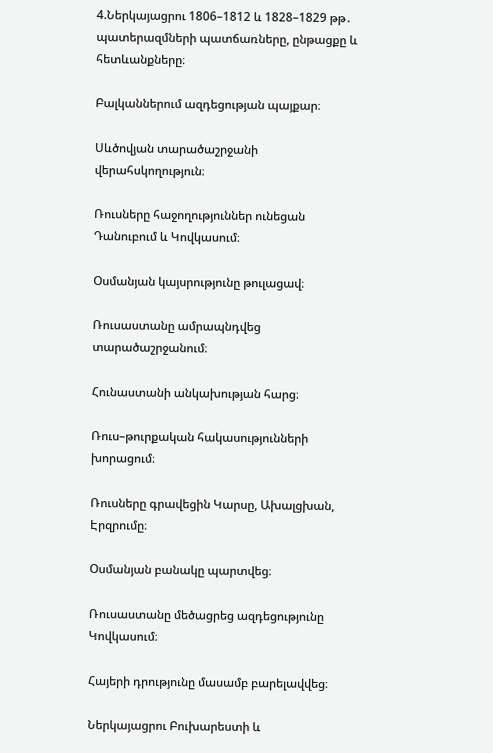4.Ներկայացրու 1806–1812 և 1828–1829 թթ․ պատերազմների պատճառները, ընթացքը և հետևանքները։

Բալկաններում ազդեցության պայքար։

Սևծովյան տարածաշրջանի վերահսկողություն։

Ռուսները հաջողություններ ունեցան Դանուբում և Կովկասում։

Օսմանյան կայսրությունը թուլացավ։

Ռուսաստանը ամրապնդվեց տարածաշրջանում։

Հունաստանի անկախության հարց։

Ռուս–թուրքական հակասությունների խորացում։

Ռուսները գրավեցին Կարսը, Ախալցխան, Էրզրումը։

Օսմանյան բանակը պարտվեց։

Ռուսաստանը մեծացրեց ազդեցությունը Կովկասում։

Հայերի դրությունը մասամբ բարելավվեց։

Ներկայացրու Բուխարեստի և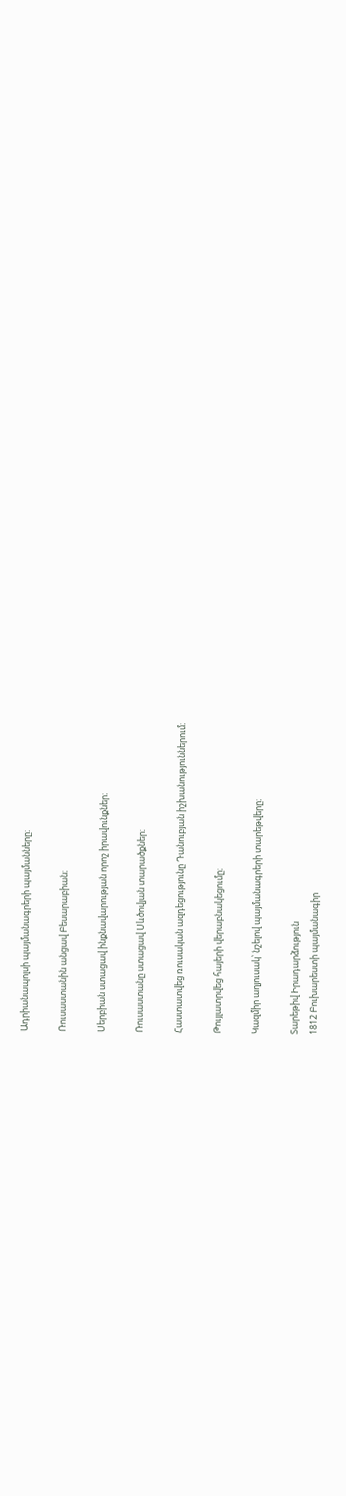Ադրիանապոլսի պայմանագրերի պայմանները։

Ռուսաստանին անցավ Բեսարաբիան։

Սերբիան ստացավ ինքնավարության որոշ իրավունքներ։

Ռուսաստանը ստացավ Սևծովյան տարածքներ։

Հաստատվեց ռուսական ազդեցությունը Դանուբյան իշխանություններում։

Թույլատրվեց հայերի վերաբնակեցումը։

Կազմիր աղյուսակ՝ նշելով պայմանագրերի տարեթվերը։

Տարեթիվ Իրադարձություն
1812 Բուխարեստի պայմանագիր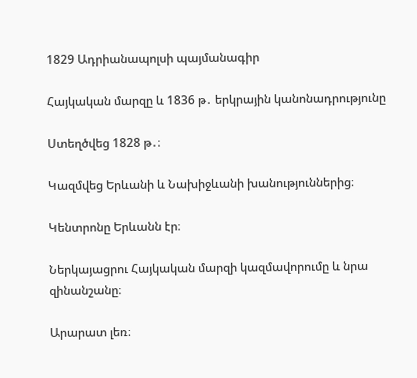1829 Ադրիանապոլսի պայմանագիր

Հայկական մարզը և 1836 թ․ երկրային կանոնադրությունը

Ստեղծվեց 1828 թ․։

Կազմվեց Երևանի և Նախիջևանի խանություններից։

Կենտրոնը Երևանն էր։

Ներկայացրու Հայկական մարզի կազմավորումը և նրա զինանշանը։

Արարատ լեռ։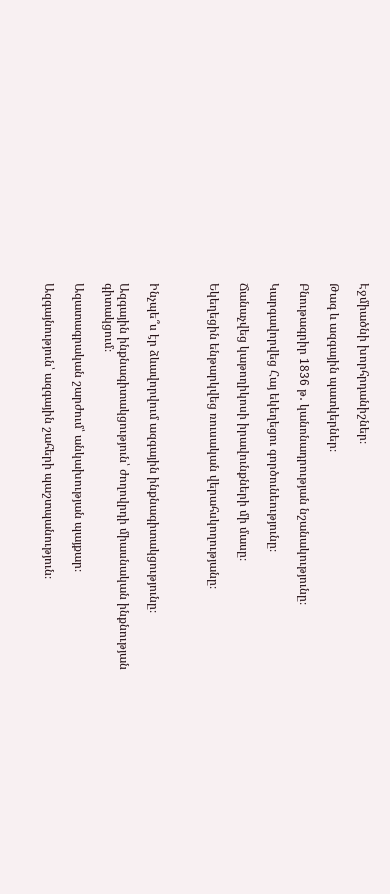Էջմիածնի խորհրդանիշներ։

Թագ և ազգային պատկերներ։

Բնութագրիր 1836 թ․ կանոնադրության նշանակությունը։

Կարգավորվեց Հայ եկեղեցու գործունեությունը։

Ճանաչվեց կաթողիկոսի իրավունքների մի մասը։

Եկեղեցին ենթարկվեց ռուսական վերահսկողությանը։



Ինչպե՞ս էր ձևավորվում ազգային ինքնագիտակցությունը։

Ազգային ինքնագիտակցություն՝ ժողովրդի միասնական ինքնության գիտակցում։

Ազատագրական շարժում՝ անկախության պայքար։

Ազգայնություն՝ ազգային շահերի պաշտպանություն։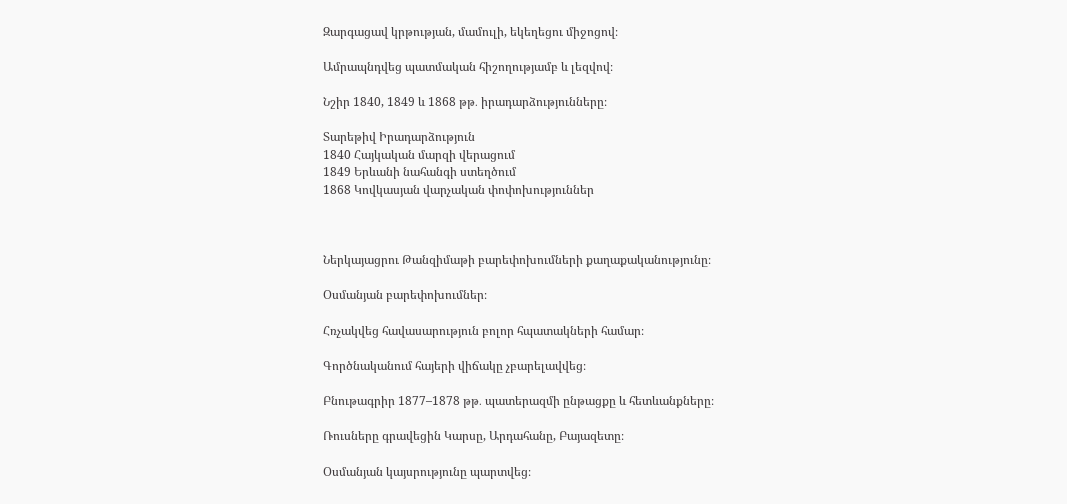Զարգացավ կրթության, մամուլի, եկեղեցու միջոցով։

Ամրապնդվեց պատմական հիշողությամբ և լեզվով։

Նշիր 1840, 1849 և 1868 թթ․ իրադարձությունները։

Տարեթիվ Իրադարձություն
1840 Հայկական մարզի վերացում
1849 Երևանի նահանգի ստեղծում
1868 Կովկասյան վարչական փոփոխություններ



Ներկայացրու Թանզիմաթի բարեփոխումների քաղաքականությունը։

Օսմանյան բարեփոխումներ։

Հռչակվեց հավասարություն բոլոր հպատակների համար։

Գործնականում հայերի վիճակը չբարելավվեց։

Բնութագրիր 1877–1878 թթ․ պատերազմի ընթացքը և հետևանքները։

Ռուսները գրավեցին Կարսը, Արդահանը, Բայազետը։

Օսմանյան կայսրությունը պարտվեց։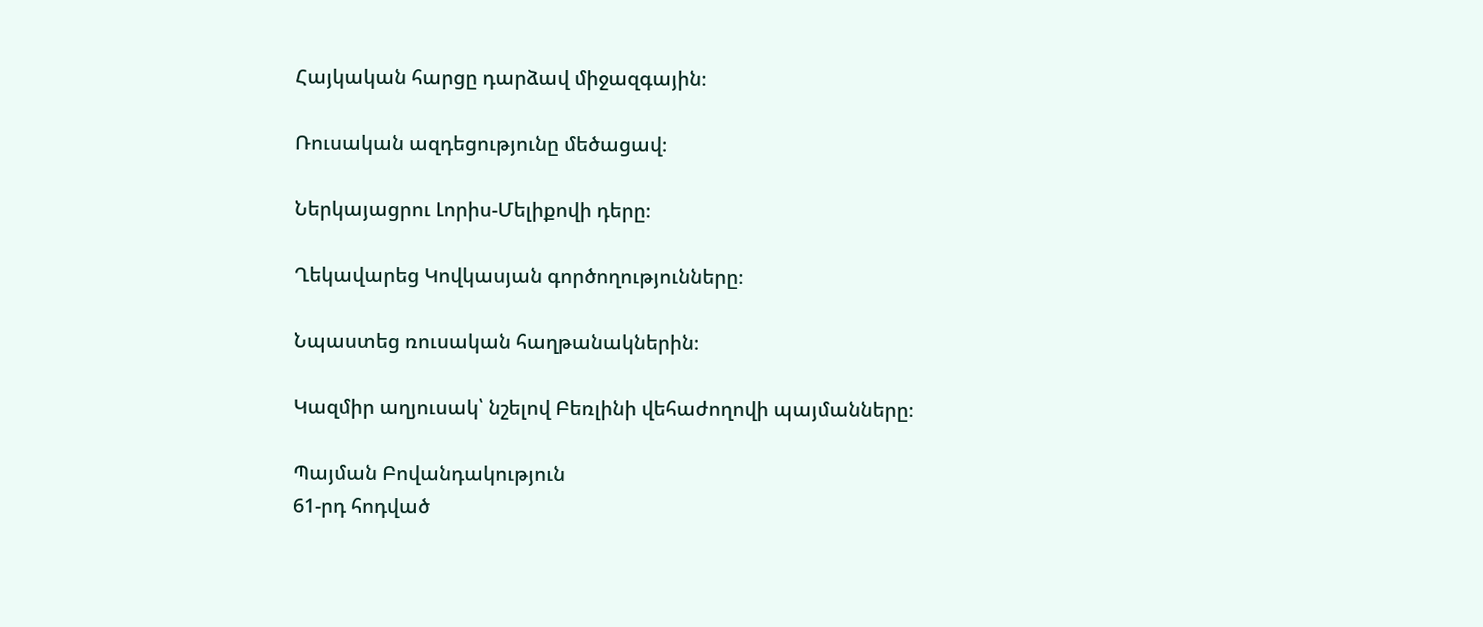Հայկական հարցը դարձավ միջազգային։

Ռուսական ազդեցությունը մեծացավ։

Ներկայացրու Լորիս-Մելիքովի դերը։

Ղեկավարեց Կովկասյան գործողությունները։

Նպաստեց ռուսական հաղթանակներին։

Կազմիր աղյուսակ՝ նշելով Բեռլինի վեհաժողովի պայմանները։

Պայման Բովանդակություն
61-րդ հոդված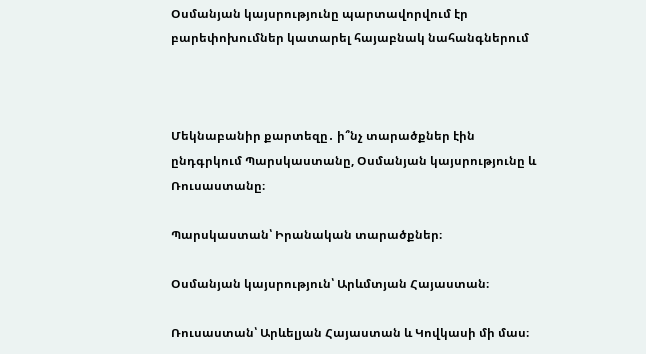Օսմանյան կայսրությունը պարտավորվում էր բարեփոխումներ կատարել հայաբնակ նահանգներում



Մեկնաբանիր քարտեզը․ ի՞նչ տարածքներ էին ընդգրկում Պարսկաստանը, Օսմանյան կայսրությունը և Ռուսաստանը։

Պարսկաստան՝ Իրանական տարածքներ։

Օսմանյան կայսրություն՝ Արևմտյան Հայաստան։

Ռուսաստան՝ Արևելյան Հայաստան և Կովկասի մի մաս։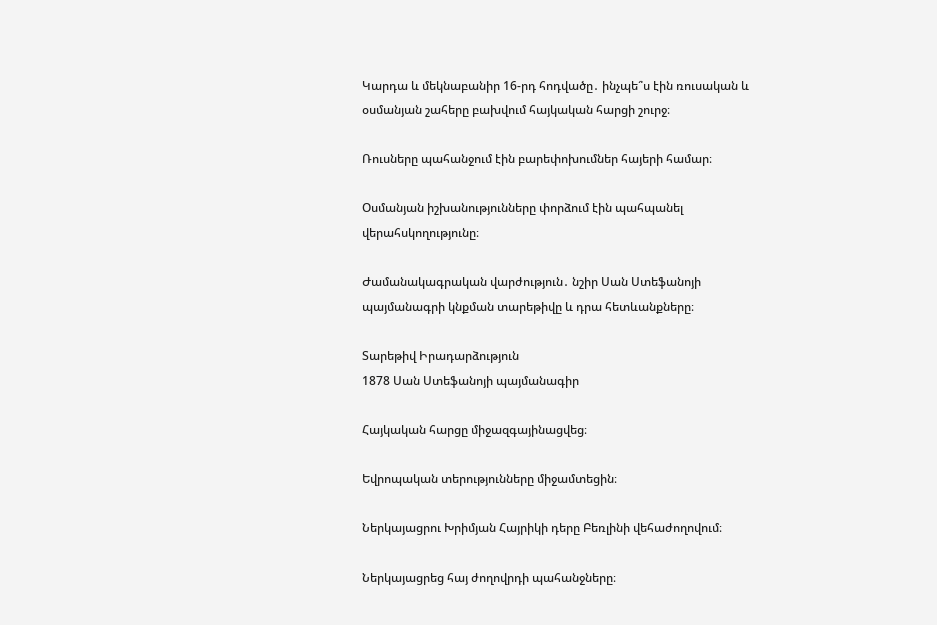Կարդա և մեկնաբանիր 16-րդ հոդվածը․ ինչպե՞ս էին ռուսական և օսմանյան շահերը բախվում հայկական հարցի շուրջ։

Ռուսները պահանջում էին բարեփոխումներ հայերի համար։

Օսմանյան իշխանությունները փորձում էին պահպանել վերահսկողությունը։

Ժամանակագրական վարժություն․ նշիր Սան Ստեֆանոյի պայմանագրի կնքման տարեթիվը և դրա հետևանքները։

Տարեթիվ Իրադարձություն
1878 Սան Ստեֆանոյի պայմանագիր

Հայկական հարցը միջազգայինացվեց։

Եվրոպական տերությունները միջամտեցին։

Ներկայացրու Խրիմյան Հայրիկի դերը Բեռլինի վեհաժողովում։

Ներկայացրեց հայ ժողովրդի պահանջները։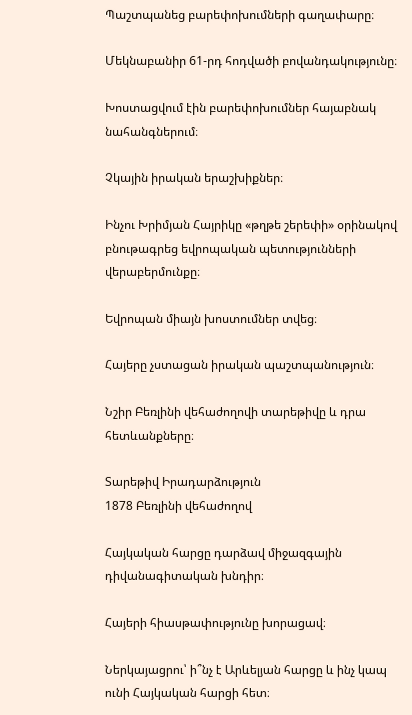Պաշտպանեց բարեփոխումների գաղափարը։

Մեկնաբանիր 61-րդ հոդվածի բովանդակությունը։

Խոստացվում էին բարեփոխումներ հայաբնակ նահանգներում։

Չկային իրական երաշխիքներ։

Ինչու Խրիմյան Հայրիկը «թղթե շերեփի» օրինակով բնութագրեց եվրոպական պետությունների վերաբերմունքը։

Եվրոպան միայն խոստումներ տվեց։

Հայերը չստացան իրական պաշտպանություն։

Նշիր Բեռլինի վեհաժողովի տարեթիվը և դրա հետևանքները։

Տարեթիվ Իրադարձություն
1878 Բեռլինի վեհաժողով

Հայկական հարցը դարձավ միջազգային դիվանագիտական խնդիր։

Հայերի հիասթափությունը խորացավ։

Ներկայացրու՝ ի՞նչ է Արևելյան հարցը և ինչ կապ ունի Հայկական հարցի հետ։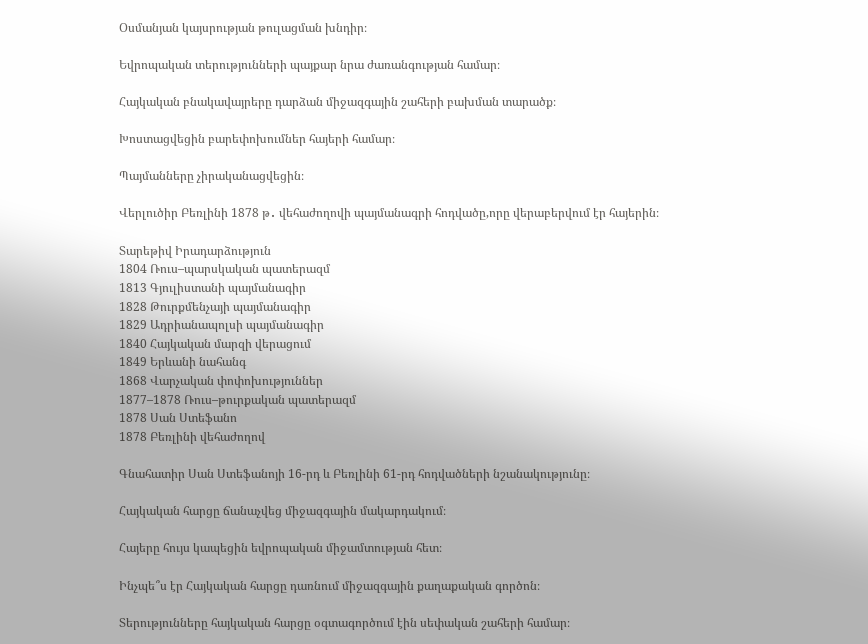Օսմանյան կայսրության թուլացման խնդիր։

Եվրոպական տերությունների պայքար նրա ժառանգության համար։

Հայկական բնակավայրերը դարձան միջազգային շահերի բախման տարածք։

Խոստացվեցին բարեփոխումներ հայերի համար։

Պայմանները չիրականացվեցին։

Վերլուծիր Բեռլինի 1878 թ․ վեհաժողովի պայմանագրի հոդվածը,որը վերաբերվում էր հայերին։

Տարեթիվ Իրադարձություն
1804 Ռուս–պարսկական պատերազմ
1813 Գյուլիստանի պայմանագիր
1828 Թուրքմենչայի պայմանագիր
1829 Ադրիանապոլսի պայմանագիր
1840 Հայկական մարզի վերացում
1849 Երևանի նահանգ
1868 Վարչական փոփոխություններ
1877–1878 Ռուս–թուրքական պատերազմ
1878 Սան Ստեֆանո
1878 Բեռլինի վեհաժողով

Գնահատիր Սան Ստեֆանոյի 16-րդ և Բեռլինի 61-րդ հոդվածների նշանակությունը։

Հայկական հարցը ճանաչվեց միջազգային մակարդակում։

Հայերը հույս կապեցին եվրոպական միջամտության հետ։

Ինչպե՞ս էր Հայկական հարցը դառնում միջազգային քաղաքական գործոն։

Տերությունները հայկական հարցը օգտագործում էին սեփական շահերի համար։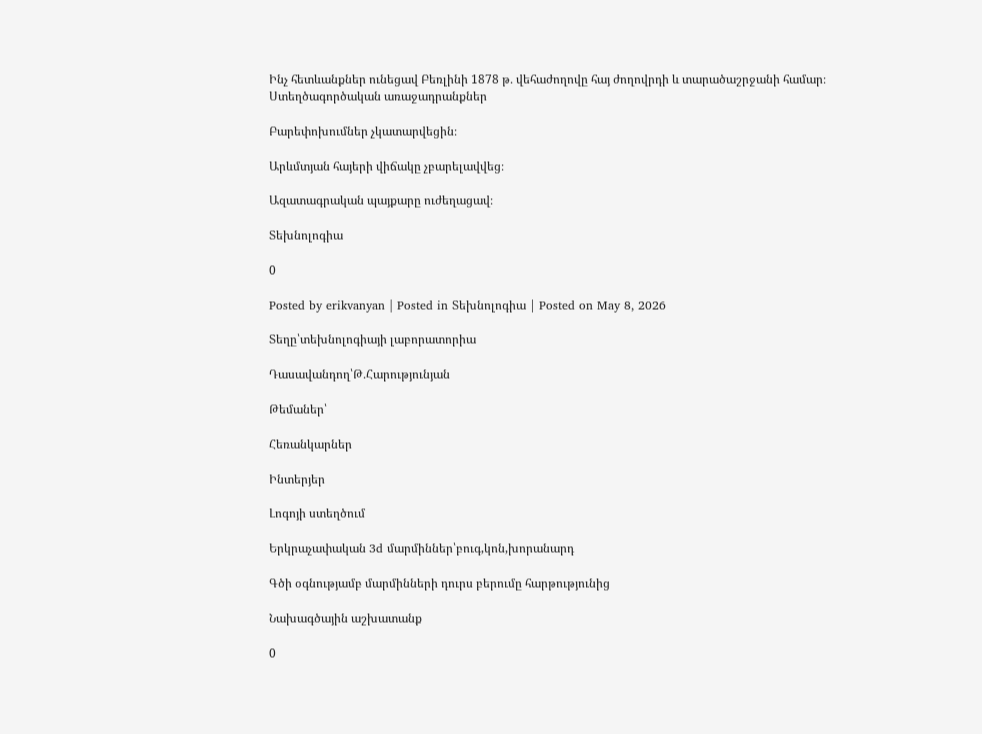Ինչ հետևանքներ ունեցավ Բեռլինի 1878 թ․ վեհաժողովը հայ ժողովրդի և տարածաշրջանի համար։
Ստեղծագործական առաջադրանքներ

Բարեփոխումներ չկատարվեցին։

Արևմտյան հայերի վիճակը չբարելավվեց։

Ազատագրական պայքարը ուժեղացավ։

Տեխնոլոգիա

0

Posted by erikvanyan | Posted in Տեխնոլոգիա | Posted on May 8, 2026

Տեղը՝տեխնոլոգիայի լաբորատորիա

Դասավանդող՝Թ․Հարությունյան

Թեմաներ՝

Հեռանկարներ

Ինտերյեր

Լոգոյի ստեղծում

Երկրաչափական 3d մարմիններ՝բուգ,կոն,խորանարդ

Գծի օգնությամբ մարմինների դուրս բերումը հարթությունից

Նախագծային աշխատանք

0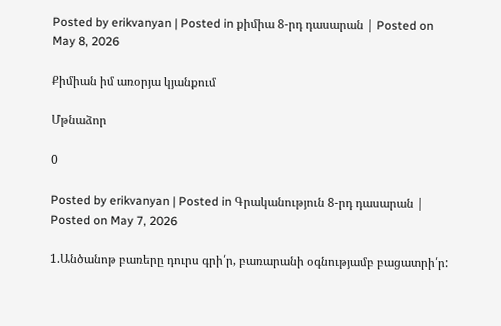Posted by erikvanyan | Posted in քիմիա 8-րդ դասարան | Posted on May 8, 2026

Քիմիան իմ առօրյա կյանքում

Մթնաձոր

0

Posted by erikvanyan | Posted in Գրականություն 8-րդ դասարան | Posted on May 7, 2026

1.Անծանոթ բառերը դուրս գրի՛ր, բառարանի օգնությամբ բացատրի՛ր: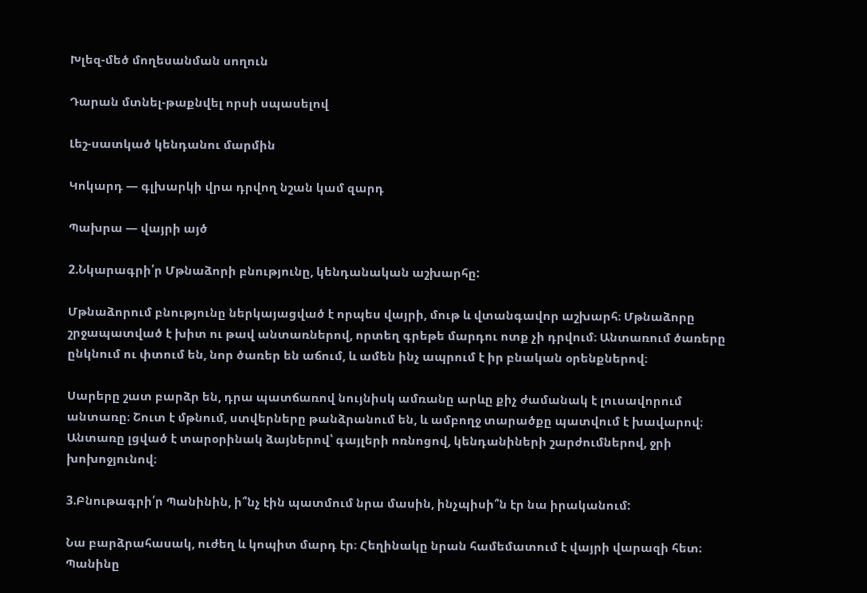Խլեզ-մեծ մողեսանման սողուն

Դարան մտնել-թաքնվել որսի սպասելով

Լեշ-սատկած կենդանու մարմին

Կոկարդ — գլխարկի վրա դրվող նշան կամ զարդ

Պախրա — վայրի այծ

2.Նկարագրի՛ր Մթնաձորի բնությունը, կենդանական աշխարհը:

Մթնաձորում բնությունը ներկայացված է որպես վայրի, մութ և վտանգավոր աշխարհ։ Մթնաձորը շրջապատված է խիտ ու թավ անտառներով, որտեղ գրեթե մարդու ոտք չի դրվում։ Անտառում ծառերը ընկնում ու փտում են, նոր ծառեր են աճում, և ամեն ինչ ապրում է իր բնական օրենքներով։

Սարերը շատ բարձր են, դրա պատճառով նույնիսկ ամռանը արևը քիչ ժամանակ է լուսավորում անտառը։ Շուտ է մթնում, ստվերները թանձրանում են, և ամբողջ տարածքը պատվում է խավարով։ Անտառը լցված է տարօրինակ ձայներով՝ գայլերի ոռնոցով, կենդանիների շարժումներով, ջրի խոխոջյունով։

3.Բնութագրի՛ր Պանինին, ի՞նչ էին պատմում նրա մասին, ինչպիսի՞ն էր նա իրականում:

Նա բարձրահասակ, ուժեղ և կոպիտ մարդ էր։ Հեղինակը նրան համեմատում է վայրի վարազի հետ։ Պանինը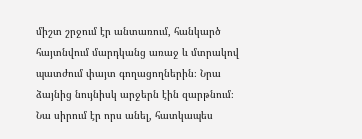միշտ շրջում էր անտառում, հանկարծ հայտնվում մարդկանց առաջ և մտրակով պատժում փայտ գողացողներին։ Նրա ձայնից նույնիսկ արջերն էին զարթնում։ Նա սիրում էր որս անել, հատկապես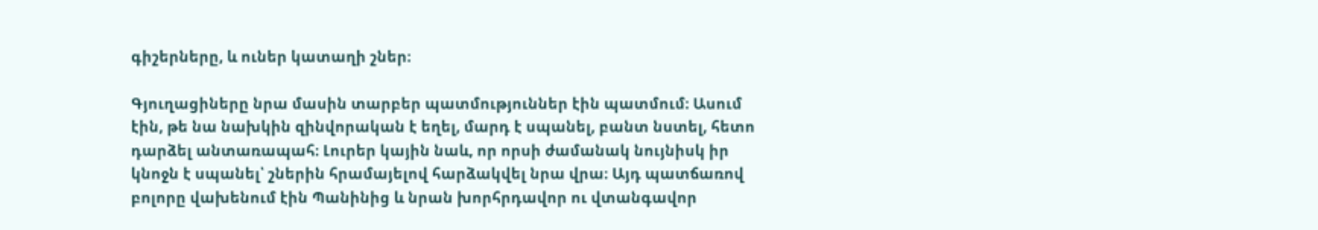գիշերները, և ուներ կատաղի շներ։

Գյուղացիները նրա մասին տարբեր պատմություններ էին պատմում։ Ասում էին, թե նա նախկին զինվորական է եղել, մարդ է սպանել, բանտ նստել, հետո դարձել անտառապահ։ Լուրեր կային նաև, որ որսի ժամանակ նույնիսկ իր կնոջն է սպանել՝ շներին հրամայելով հարձակվել նրա վրա։ Այդ պատճառով բոլորը վախենում էին Պանինից և նրան խորհրդավոր ու վտանգավոր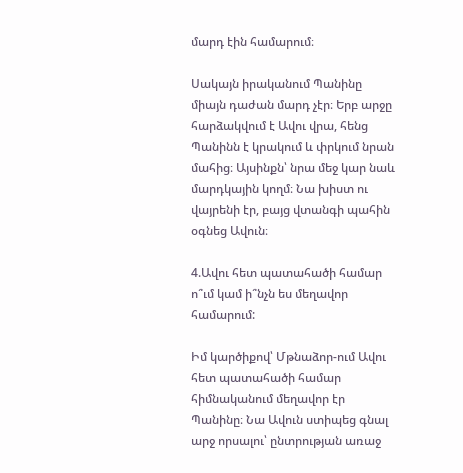մարդ էին համարում։

Սակայն իրականում Պանինը միայն դաժան մարդ չէր։ Երբ արջը հարձակվում է Ավու վրա, հենց Պանինն է կրակում և փրկում նրան մահից։ Այսինքն՝ նրա մեջ կար նաև մարդկային կողմ։ Նա խիստ ու վայրենի էր, բայց վտանգի պահին օգնեց Ավուն։

4.Ավու հետ պատահածի համար ո՞ւմ կամ ի՞նչն ես մեղավոր համարում:

Իմ կարծիքով՝ Մթնաձոր-ում Ավու հետ պատահածի համար հիմնականում մեղավոր էր Պանինը։ Նա Ավուն ստիպեց գնալ արջ որսալու՝ ընտրության առաջ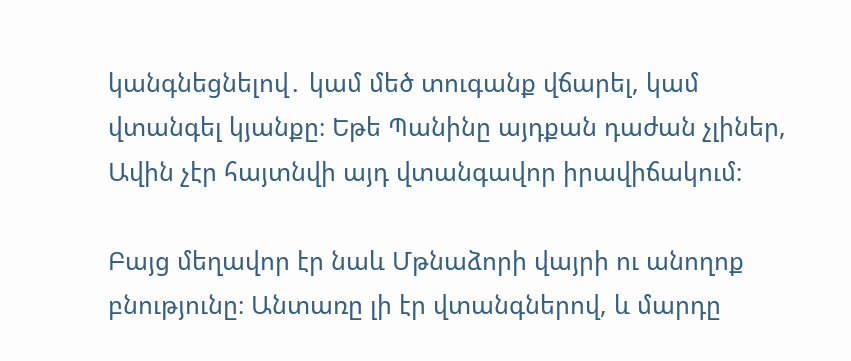կանգնեցնելով․ կամ մեծ տուգանք վճարել, կամ վտանգել կյանքը։ Եթե Պանինը այդքան դաժան չլիներ, Ավին չէր հայտնվի այդ վտանգավոր իրավիճակում։

Բայց մեղավոր էր նաև Մթնաձորի վայրի ու անողոք բնությունը։ Անտառը լի էր վտանգներով, և մարդը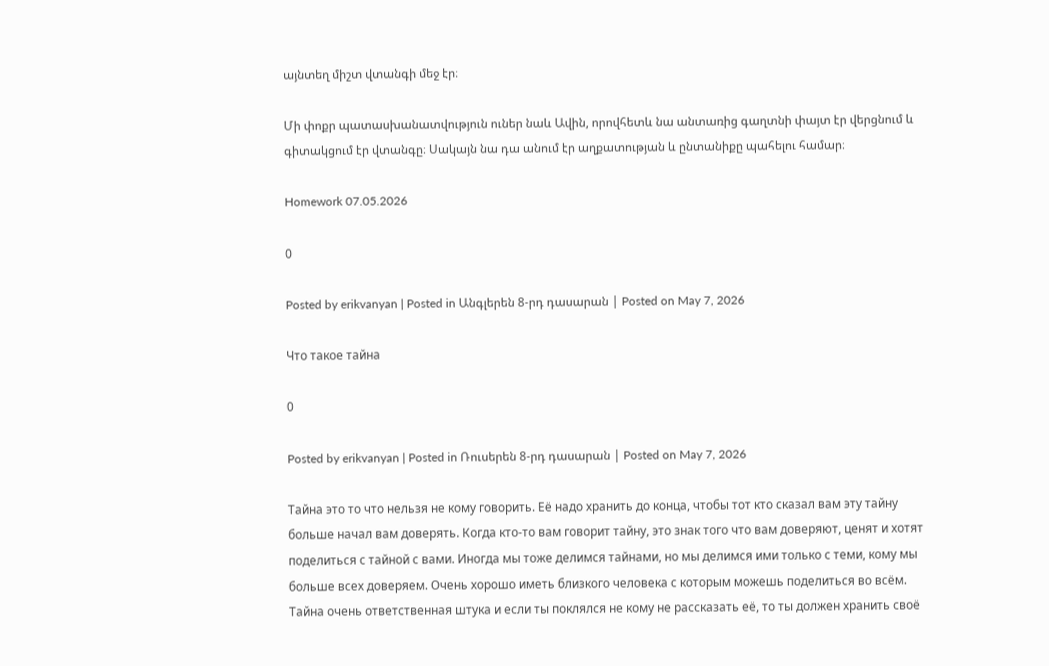այնտեղ միշտ վտանգի մեջ էր։

Մի փոքր պատասխանատվություն ուներ նաև Ավին, որովհետև նա անտառից գաղտնի փայտ էր վերցնում և գիտակցում էր վտանգը։ Սակայն նա դա անում էր աղքատության և ընտանիքը պահելու համար։

Homework 07.05.2026

0

Posted by erikvanyan | Posted in Անգլերեն 8-րդ դասարան | Posted on May 7, 2026

Что такое тайна

0

Posted by erikvanyan | Posted in Ռուսերեն 8-րդ դասարան | Posted on May 7, 2026

Тайна это то что нельзя не кому говорить. Её надо хранить до конца, чтобы тот кто сказал вам эту тайну больше начал вам доверять. Когда кто-то вам говорит тайну, это знак того что вам доверяют, ценят и хотят поделиться с тайной с вами. Иногда мы тоже делимся тайнами, но мы делимся ими только с теми, кому мы больше всех доверяем. Очень хорошо иметь близкого человека с которым можешь поделиться во всём. Тайна очень ответственная штука и если ты поклялся не кому не рассказать её, то ты должен хранить своё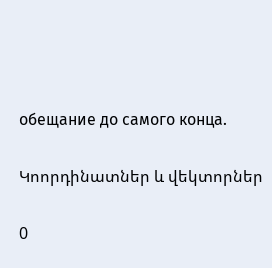обещание до самого конца.

Կոորդինատներ և վեկտորներ

0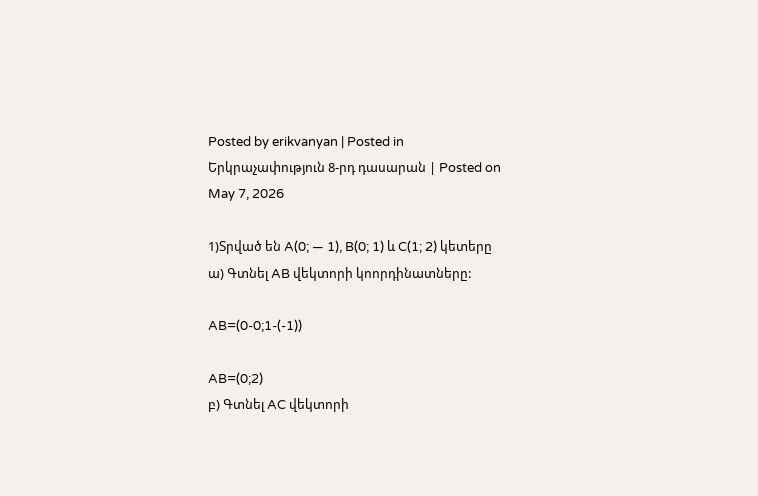Posted by erikvanyan | Posted in Երկրաչափություն 8-րդ դասարան | Posted on May 7, 2026

1)Տրված են A(0; — 1), B(0; 1) և C(1; 2) կետերը
ա) Գտնել AB վեկտորի կոորդինատները:

AB=(0-0;1-(-1))

AB=(0;2)
բ) Գտնել AC վեկտորի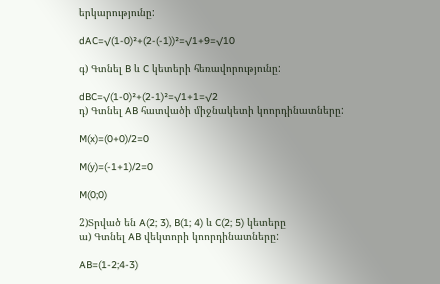երկարությունը:

dAC=√(1-0)²+(2-(-1))²=√1+9=√10

գ) Գտնել B և C կետերի հեռավորությունը:

dBC=√(1-0)²+(2-1)²=√1+1=√2
դ) Գտնել AB հատվածի միջնակետի կոորդինատները:

M(x)=(0+0)/2=0

M(y)=(-1+1)/2=0

M(0;0)

2)Տրված են A(2; 3), B(1; 4) և C(2; 5) կետերը
ա) Գտնել AB վեկտորի կոորդինատները:

AB=(1-2;4-3)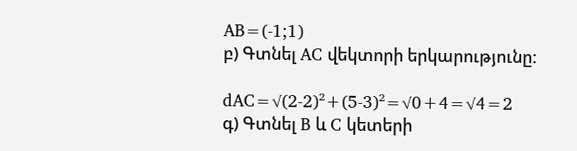AB=(-1;1)
բ) Գտնել AC վեկտորի երկարությունը:

dAC=√(2-2)²+(5-3)²=√0+4=√4=2
գ) Գտնել B և C կետերի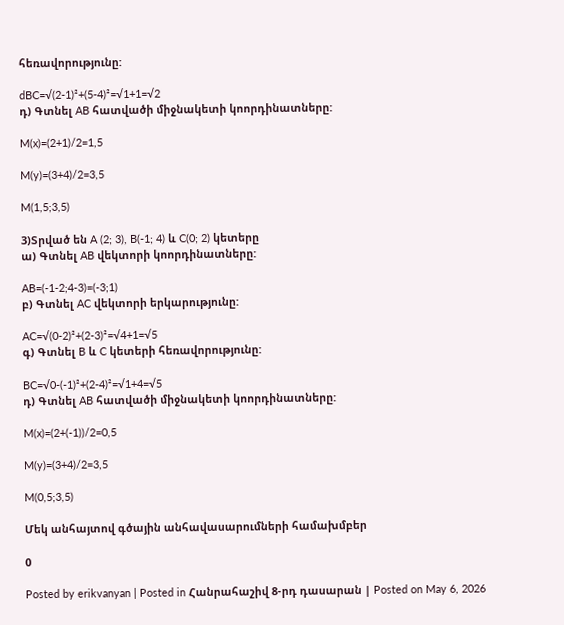հեռավորությունը:

dBC=√(2-1)²+(5-4)²=√1+1=√2
դ) Գտնել AB հատվածի միջնակետի կոորդինատները:

M(x)=(2+1)/2=1,5

M(y)=(3+4)/2=3,5

M(1,5;3,5)

3)Տրված են A (2; 3), B(-1; 4) և C(0; 2) կետերը
ա) Գտնել AB վեկտորի կոորդինատները:

AB=(-1-2;4-3)=(-3;1)
բ) Գտնել AC վեկտորի երկարությունը:

AC=√(0-2)²+(2-3)²=√4+1=√5
գ) Գտնել B և C կետերի հեռավորությունը:

BC=√0-(-1)²+(2-4)²=√1+4=√5
դ) Գտնել AB հատվածի միջնակետի կոորդինատները:

M(x)=(2+(-1))/2=0,5

M(y)=(3+4)/2=3,5

M(0,5;3,5)

Մեկ անհայտով գծային անհավասարումների համախմբեր

0

Posted by erikvanyan | Posted in Հանրահաշիվ 8-րդ դասարան | Posted on May 6, 2026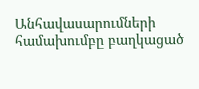Անհավասարումների համախումբը բաղկացած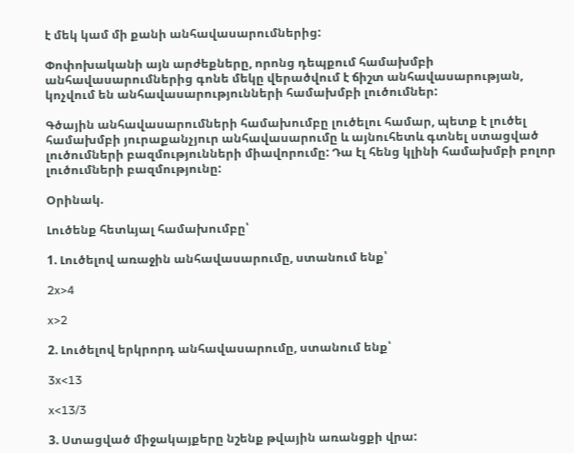է մեկ կամ մի քանի անհավասարումներից:

Փոփոխականի այն արժեքները, որոնց դեպքում համախմբի անհավասարումներից գոնե մեկը վերածվում է ճիշտ անհավասարության, կոչվում են անհավասարությունների համախմբի լուծումներ:

Գծային անհավասարումների համախումբը լուծելու համար, պետք է լուծել համախմբի յուրաքանչյուր անհավասարումը և այնուհետև գտնել ստացված լուծումների բազմությունների միավորումը: Դա էլ հենց կլինի համախմբի բոլոր լուծումների բազմությունը:

Օրինակ.

Լուծենք հետևյալ համախումբը՝

1. Լուծելով առաջին անհավասարումը, ստանում ենք՝

2x>4

x>2

2. Լուծելով երկրորդ անհավասարումը, ստանում ենք՝

3x<13

x<13/3

3. Ստացված միջակայքերը նշենք թվային առանցքի վրա: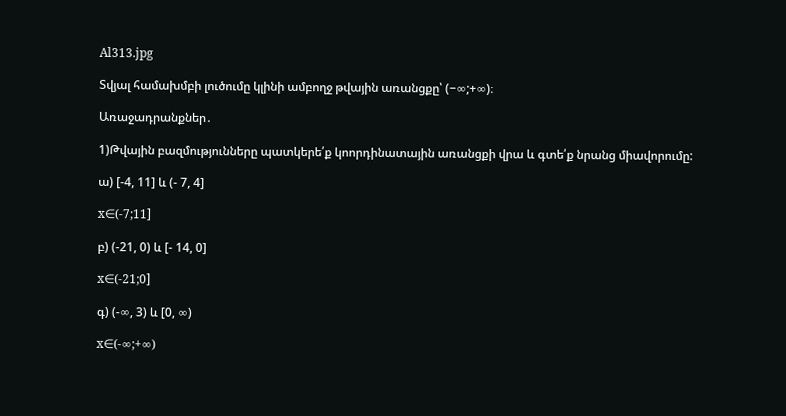Al313.jpg

Տվյալ համախմբի լուծումը կլինի ամբողջ թվային առանցքը՝ (−∞;+∞)։

Առաջադրանքներ․

1)Թվային բազմությունները պատկերե՛ք կոորդինատային առանցքի վրա և գտե՛ք նրանց միավորումը:

ա) [-4, 11] և (- 7, 4]

x∈(-7;11]

բ) (-21, 0) և [- 14, 0]

x∈(-21;0]

գ) (-∞, 3) և [0, ∞)

x∈(-∞;+∞)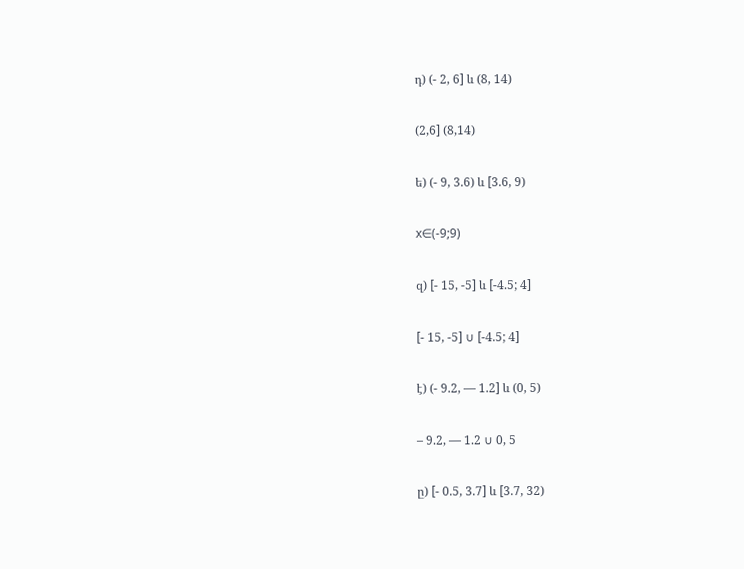դ) (- 2, 6] և (8, 14)

(2,6] (8,14)

ե) (- 9, 3.6) և [3.6, 9)

x∈(-9;9)

զ) [- 15, -5] և [-4.5; 4]

[- 15, -5] ∪ [-4.5; 4]

է) (- 9.2, — 1.2] և (0, 5)

– 9.2, — 1.2 ∪ 0, 5

ը) [- 0.5, 3.7] և [3.7, 32)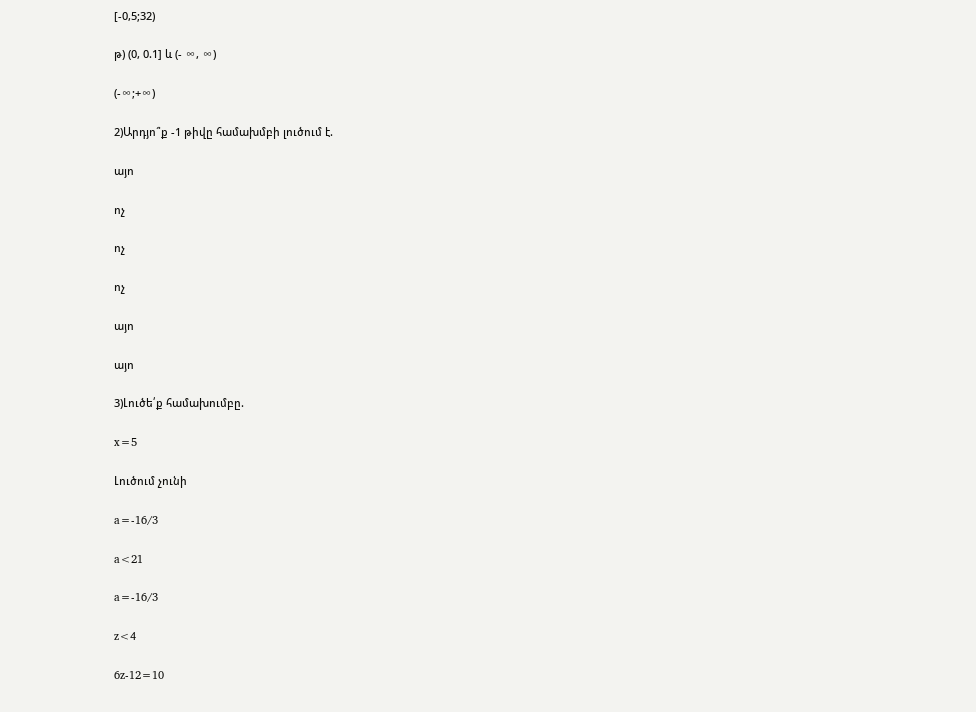[-0,5;32)

թ) (0, 0.1] և (- ∞, ∞)

(-∞;+∞)

2)Արդյո՞ք -1 թիվը համախմբի լուծում է.

այո

ոչ

ոչ

ոչ

այո

այո

3)Լուծե՛ք համախումբը.

x=5

Լուծում չունի

a=-16/3

a<21

a=-16/3

z<4

6z-12=10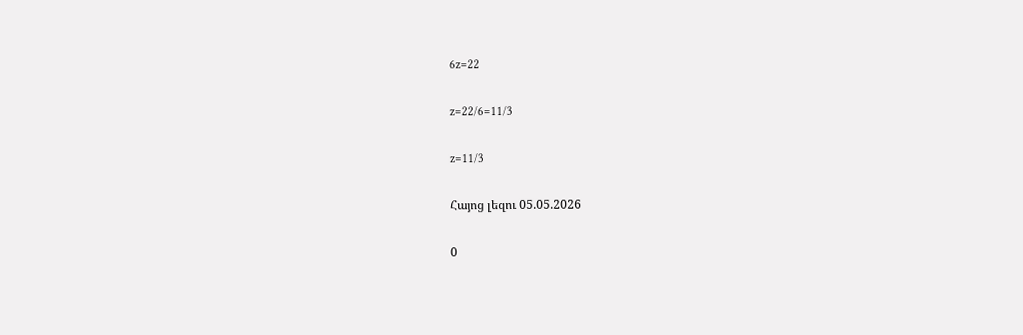6z=22

z=22/6=11/3

z=11/3

Հայոց լեզու 05.05.2026

0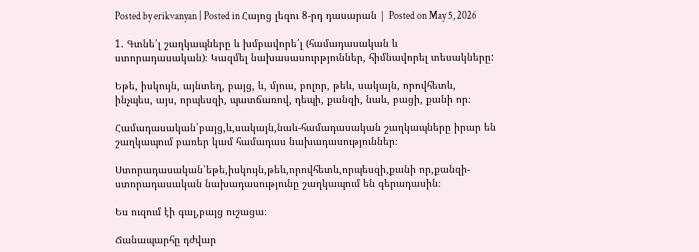Posted by erikvanyan | Posted in Հայոց լեզու 8-րդ դասարան | Posted on May 5, 2026

1. Գտնե՛լ շաղկապները և խմբավորե՛լ (համադասական և
ստորադասական)։ Կազմել նախասասուրթյուններ, հիմնավորել տեսակները:

Եթե, իսկույն, այնտեղ, բայց, և, մյուս, բոլոր, թեև, սակայն, որովհետև,
ինչպես, այս, որպեսզի, պատճառով, դեպի, քանզի, նաև, բացի, քանի որ։

Համադասական՝բայց,և,սակայն,նաև-համադասական շաղկապները իրար են շաղկապում բառեր կամ համադաս նախադասություններ։

Ստորադասական՝եթե,իսկույն,թեև,որովհետև,որպեսզի,քանի որ,քանզի-ստորադասական նախադասությունը շաղկապում են գերադասին։

Ես ուզում էի գալ,բայց ուշացա։

Ճանապարհը դժվար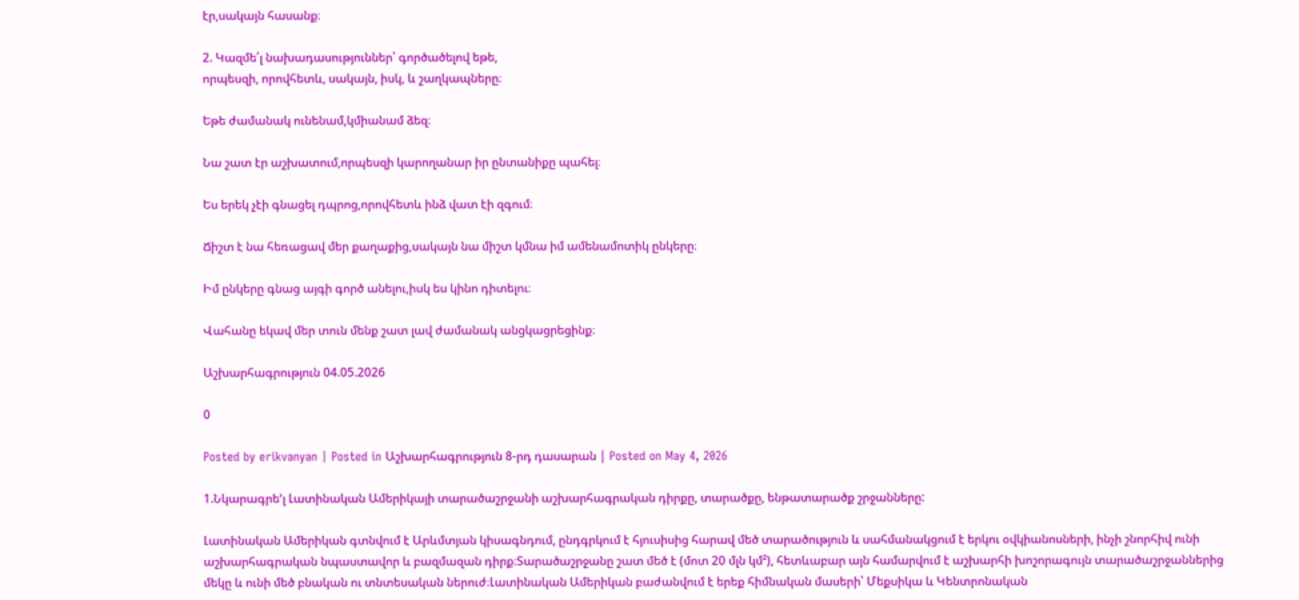էր,սակայն հասանք։

2. Կազմե՛լ նախադասություններ՝ գործածելով եթե,
որպեսզի, որովհետև, սակայն, իսկ, և շաղկապները։

Եթե ժամանակ ունենամ,կմիանամ ձեզ։

Նա շատ էր աշխատում,որպեսզի կարողանար իր ընտանիքը պահել։

Ես երեկ չէի գնացել դպրոց,որովհետև ինձ վատ էի զգում։

Ճիշտ է նա հեռացավ մեր քաղաքից,սակայն նա միշտ կմնա իմ ամենամոտիկ ընկերը։

Իմ ընկերը գնաց այգի գործ անելու,իսկ ես կինո դիտելու։

Վահանը եկավ մեր տուն մենք շատ լավ ժամանակ անցկացրեցինք։

Աշխարհագրություն 04.05.2026

0

Posted by erikvanyan | Posted in Աշխարհագրություն 8-րդ դասարան | Posted on May 4, 2026

1.Նկարագրե’լ Լատինական Ամերիկայի տարածաշրջանի աշխարհագրական դիրքը, տարածքը, ենթատարածք շրջանները:

Լատինական Ամերիկան գտնվում է Արևմտյան կիսագնդում, ընդգրկում է հյուսիսից հարավ մեծ տարածություն և սահմանակցում է երկու օվկիանոսների, ինչի շնորհիվ ունի աշխարհագրական նպաստավոր և բազմազան դիրք։Տարածաշրջանը շատ մեծ է (մոտ 20 մլն կմ²), հետևաբար այն համարվում է աշխարհի խոշորագույն տարածաշրջաններից մեկը և ունի մեծ բնական ու տնտեսական ներուժ։Լատինական Ամերիկան բաժանվում է երեք հիմնական մասերի՝ Մեքսիկա և Կենտրոնական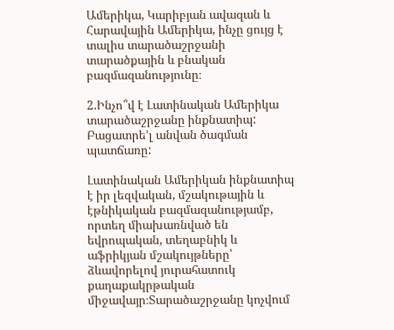Ամերիկա, Կարիբյան ավազան և Հարավային Ամերիկա, ինչը ցույց է տալիս տարածաշրջանի տարածքային և բնական բազմազանությունը։

2.Ինչո՞վ է Լատինական Ամերիկա տարածաշրջանը ինքնատիպ: Բացատրե’լ անվան ծագման պատճառը:

Լատինական Ամերիկան ինքնատիպ է իր լեզվական, մշակութային և էթնիկական բազմազանությամբ, որտեղ միախառնված են եվրոպական, տեղաբնիկ և աֆրիկյան մշակույթները՝ ձևավորելով յուրահատուկ քաղաքակրթական միջավայր։Տարածաշրջանը կոչվում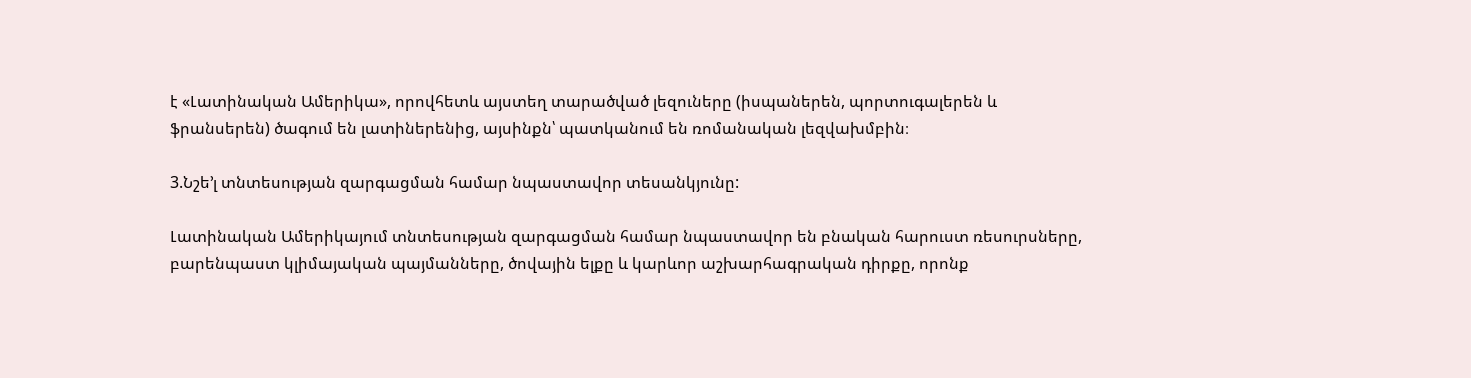է «Լատինական Ամերիկա», որովհետև այստեղ տարածված լեզուները (իսպաներեն, պորտուգալերեն և ֆրանսերեն) ծագում են լատիներենից, այսինքն՝ պատկանում են ռոմանական լեզվախմբին։

3.Նշե’լ տնտեսության զարգացման համար նպաստավոր տեսանկյունը:

Լատինական Ամերիկայում տնտեսության զարգացման համար նպաստավոր են բնական հարուստ ռեսուրսները, բարենպաստ կլիմայական պայմանները, ծովային ելքը և կարևոր աշխարհագրական դիրքը, որոնք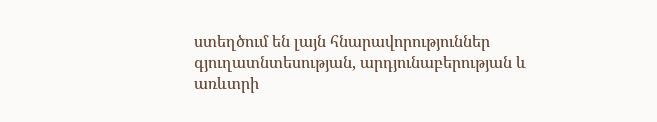ստեղծում են լայն հնարավորություններ գյուղատնտեսության, արդյունաբերության և առևտրի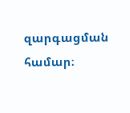զարգացման համար։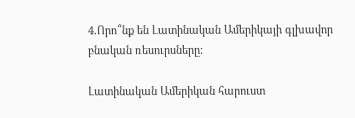4.Որո՞նք են Լատինական Ամերիկայի գլխավոր բնական ռեսուրսները:

Լատինական Ամերիկան հարուստ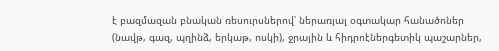է բազմազան բնական ռեսուրսներով՝ ներառյալ օգտակար հանածոներ (նավթ, գազ, պղինձ, երկաթ, ոսկի), ջրային և հիդրոէներգետիկ պաշարներ,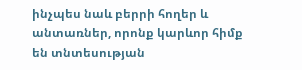ինչպես նաև բերրի հողեր և անտառներ, որոնք կարևոր հիմք են տնտեսության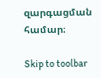զարգացման համար։

Skip to toolbar